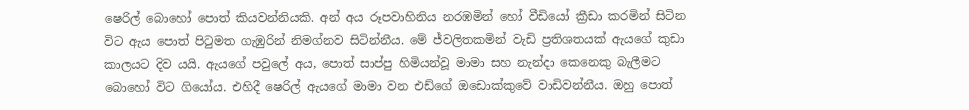ෂෙරිල් බොහෝ පොත් කියවන්නියකි. අන් අය රූපවාහිනිය නරඹමින් හෝ වීඩියෝ ක්‍රීඩා කරමින් සිටින විට ඇය පොත් පිටුමත ගැඹුරින් නිමග්නව සිටින්නීය. මේ ජ්වලිතකමින් වැඩි ප්‍රතිශතයක් ඇයගේ කුඩා කාලයට දිව යයි. ඇයගේ පවුලේ අය, පොත් සාප්පු හිමියන්වූ මාමා සහ නැන්දා කෙනෙකු බැලීමට බොහෝ විට ගියෝය. එහිදී ෂෙරිල් ඇයගේ මාමා වන එඩ්ගේ ඔඩොක්කුවේ වාඩිවන්නීය. ඔහු පොත්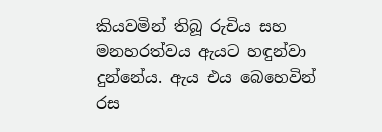කියවමින් තිබූ රුචිය සහ මනහරත්වය ඇයට හඳුන්වා දුන්නේය. ඇය එය බෙහෙවින් රස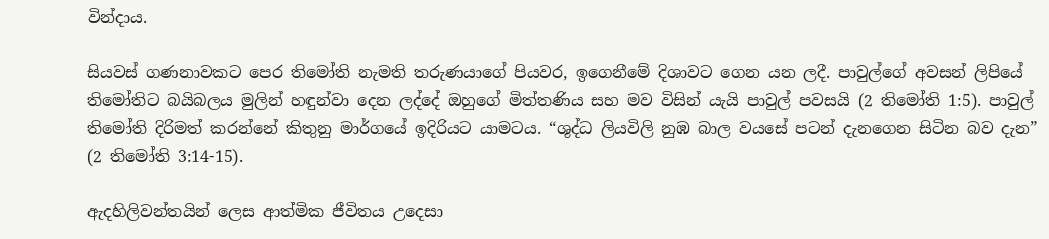වින්දාය.

සියවස් ගණනාවකට පෙර තිමෝති නැමති තරුණයාගේ පියවර, ඉගෙනීමේ දිශාවට ගෙන යන ලදී. පාවුල්ගේ අවසන් ලිපියේ තිමෝතිට බයිබලය මුලින් හඳුන්වා දෙන ලද්දේ ඔහුගේ මිත්තණිය සහ මව විසින් යැයි පාවුල් පවසයි (2 තිමෝති 1:5). පාවුල් තිමෝති දිරිමත් කරන්නේ කිතුනු මාර්ගයේ ඉදිරියට යාමටය. “ශුද්ධ ලියවිලි නුඹ බාල වයසේ පටන් දැනගෙන සිටින බව දැන” (2 තිමෝති 3:14-15).

ඇදහිලිවන්තයින් ලෙස ආත්මික ජීවිතය උදෙසා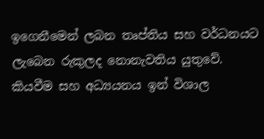ඉගෙනීමෙන් ලබන තෘප්තිය සහ වර්ධනයට ලැබෙන රුකුලද නොනැවතිය යුතුවේ. කියවීම සහ අධ්‍යයනය ඉන් විශාල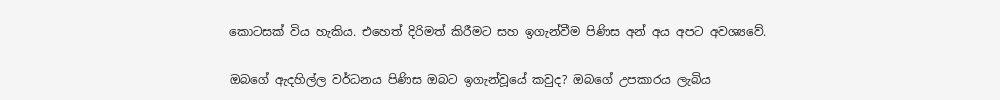කොටසක් විය හැකිය. එහෙත් දිරිමත් කිරීමට සහ ඉගැන්වීම පිණිස අන් අය අපට අවශ්‍යවේ.

ඔබගේ ඇදහිල්ල වර්ධනය පිණිස ඔබට ඉගැන්වූයේ කවුද? ඔබගේ උපකාරය ලැබිය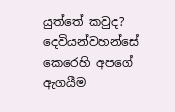යුත්තේ කවුද? දෙවියන්වහන්සේ කෙරෙහි අපගේ ඇගයීම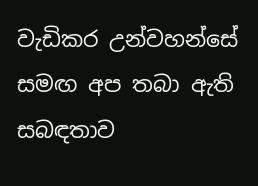වැඩිකර උන්වහන්සේ සමඟ අප තබා ඇති සබඳතාව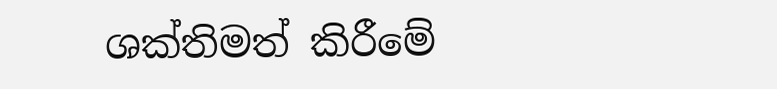ශක්තිමත් කිරීමේ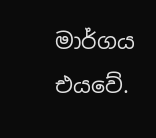මාර්ගය එයවේ.